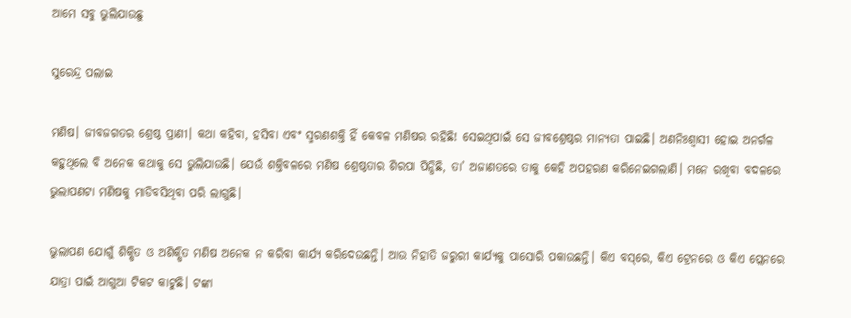ଆମେ ସବୁ ଭୁଲିଯାଉଛୁ

ସୁରେନ୍ଦ୍ର ପଲାଇ

ମଣିଷ। ଜୀବଜଗତର ଶ୍ରେଷ୍ଠ ପ୍ରାଣୀ। କଥା କହିବା, ହସିବା ଏବଂ ସ୍ମରଣଶକ୍ତି ହିଁ କେବଳ ମଣିଷର ରହିଛି! ସେଇଥିପାଇଁ ସେ ଜୀବଶ୍ରେଷ୍ଠର ମାନ୍ୟତା ପାଇଛି। ଅଣନିଃଶ୍ୱାସୀ ହୋଇ ଅନର୍ଗଳ କହୁଥିଲେ ବି ଅନେକ କଥାକୁ ସେ ଭୁଲିଯାଉଛି। ଯେଉଁ ଶକ୍ତିବଳରେ ମଣିଷ ଶ୍ରେଷ୍ଠତାର ଶିରପା ପିନ୍ଧିଛି, ତା’ ଅଜାଣତରେ ତାକୁ କେହି ଅପହରଣ କରିନେଇଗଲାଣି। ମନେ ରଖିବା ବଦଳରେ ଭୁଲାପଣଟା ମଣିଷକୁ ମାଡିବସିଥିବା ପରି ଲାଗୁଛି।

ଭୁଲାପଣ ଯୋଗୁଁ ଶିକ୍ଷିତ ଓ ଅଶିକ୍ଷିତ ମଣିଷ ଅନେକ ନ କରିବା କାର୍ଯ୍ୟ କରିଦେଉଛନ୍ତି। ଆଉ ନିହାତି ଜରୁରୀ କାର୍ଯ୍ୟକୁ ପାସୋରି ପକାଉଛନ୍ତି। କିଏ ବସ୍‌‌ରେ, କିଏ ଟ୍ରେନରେ ଓ କିଏ ପ୍ଲେନରେ ଯାତ୍ରା ପାଇଁ ଆଗୁଆ ଟିକଟ କାଟୁଛି। ଟଙ୍କା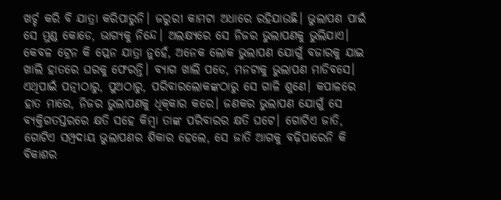ଖର୍ଚ୍ଚ କରି ବି ଯାତ୍ରା କରିପାରୁନି। ଜରୁରୀ କାମଟା ଅଧାରେ ରହିଯାଉଛି। ଭୁଲାପଣ ପାଇଁ ସେ ମୁଣ୍ଡ କୋଡେ, ଭାଗ୍ୟକୁ ନିନ୍ଦେ। ଅଲକ୍ଷ୍ୟରେ ସେ ନିଜର ଭୁଲାପଣକୁ ଭୁଲିଯାଏ। କେବଳ ଟ୍ରେନ କି ପ୍ଲେନ ଯାତ୍ରା ନୁହେଁ, ଅନେକ ଲୋକ ଭୁଲାପଣ ଯୋଗୁଁ ବଜାରକୁ ଯାଇ ଖାଲି ହାତରେ ଘରକୁ ଫେରନ୍ତି। ବ୍ୟାଗ ଖାଲି ପଡେ, ମନଟାକୁ ଭୁଲାପଣ ମାଡିବସେ। ଏଥିପାଇଁ ପତ୍ନୀଠାରୁ, ପୁଅଠାରୁ, ପରିବାରଲୋକଙ୍କଠାରୁ ସେ ଗାଳି ଶୁଣେ। କପାଳରେ ହାତ ମାରେ, ନିଜର ଭୁଲାପଣକୁ ଧିକ୍‌‌କାର କରେ। ଜଣକର ଭୁଲାପଣ ଯୋଗୁଁ ସେ ବ୍ୟକ୍ତିଗତସ୍ତରରେ କ୍ଷତି ସହେ କିମ୍ବା ତାଙ୍କ ପରିବାରର କ୍ଷତି ଘଟେ। ଗୋଟିଏ ଜାତି, ଗୋଟିଏ ସମ୍ପ୍ରଦାୟ ଭୁଲାପଣର ଶିକାର ହେଲେ, ସେ ଜାତି ଆଗକୁ ବଢ଼ିପାରେନି କି ବିକାଶର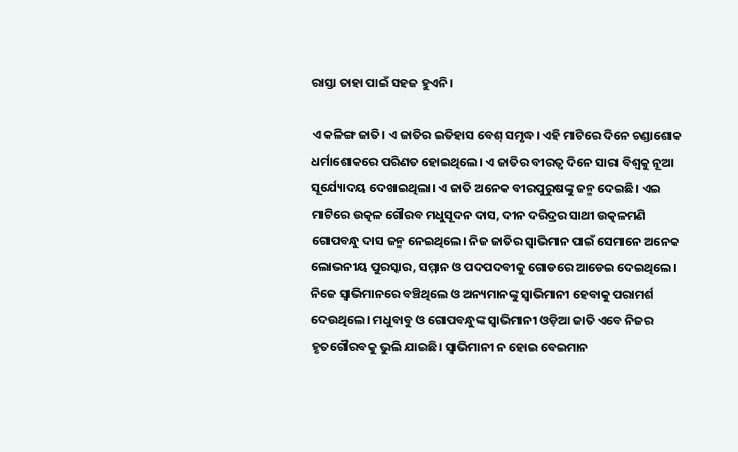ରାସ୍ତା ତାହା ପାଇଁ ସହଜ ହୁଏନି।

ଏ କଳିଙ୍ଗ ଜାତି। ଏ ଜାତିର ଇତିହାସ ବେଶ୍‌ ସମୃଦ୍ଧ। ଏହି ମାଟିରେ ଦିନେ ଚଣ୍ଡାଶୋକ ଧର୍ମାଶୋକରେ ପରିଣତ ହୋଇଥିଲେ। ଏ ଜାତିର ବୀରତ୍ୱ ଦିନେ ସାରା ବିଶ୍ୱକୁ ନୂଆ ସୂର୍ଯ୍ୟୋଦୟ ଦେଖାଇଥିଲା। ଏ ଜାତି ଅନେକ ବୀରପୁରୁଷଙ୍କୁ ଜନ୍ମ ଦେଇଛି। ଏଇ ମାଟିରେ ଉତ୍କଳ ଗୌରବ ମଧୁସୂଦନ ଦାସ, ଦୀନ ଦରିଦ୍ରର ସାଥୀ ଉତ୍କଳମଣି ଗୋପବନ୍ଧୁ ଦାସ ଜନ୍ମ ନେଇଥିଲେ। ନିଜ ଜାତିର ସ୍ୱାଭିମାନ ପାଇଁ ସେମାନେ ଅନେକ ଲୋଭନୀୟ ପୁରସ୍କାର, ସମ୍ମାନ ଓ ପଦପଦବୀକୁ ଗୋଡରେ ଆଡେଇ ଦେଇଥିଲେ। ନିଜେ ସ୍ୱାଭିମାନରେ ବଞ୍ଚିଥିଲେ ଓ ଅନ୍ୟମାନଙ୍କୁ ସ୍ୱାଭିମାନୀ ହେବାକୁ ପରାମର୍ଶ ଦେଉଥିଲେ। ମଧୁବାବୁ ଓ ଗୋପବନ୍ଧୁଙ୍କ ସ୍ୱାଭିମାନୀ ଓଡ଼ିଆ ଜାତି ଏବେ ନିଜର ହୃତଗୌରବକୁ ଭୁଲି ଯାଇଛି। ସ୍ୱାଭିମାନୀ ନ ହୋଇ ବେଇମାନ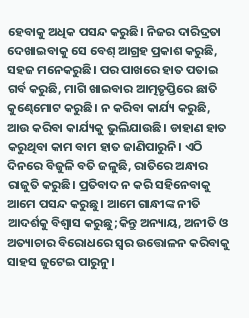ହେବାକୁ ଅଧିକ ପସନ୍ଦ କରୁଛି। ନିଜର ଦାରିଦ୍ରତା ଦେଖାଇବାକୁ ସେ ବେଶ୍‌ ଆଗ୍ରହ ପ୍ରକାଶ କରୁଛି, ସହଜ ମନେକରୁଛି। ପର ପାଖରେ ହାତ ପତାଇ ଗର୍ବ କରୁଛି, ମାଗି ଖାଇବାର ଆତ୍ମତୃପ୍ତିରେ ଛାତି କୁଣ୍ଢେମୋଟ କରୁଛି। ନ କରିବା କାର୍ଯ୍ୟ କରୁଛି, ଆଉ କରିବା କାର୍ଯ୍ୟକୁ ଭୁଲିଯାଉଛି। ଡାହାଣ ହାତ କରୁଥିବା କାମ ବାମ ହାତ ଜାଣିପାରୁନି। ଏଠି ଦିନରେ ବିଜୁଳି ବତି ଜଳୁଛି, ରାତିରେ ଅନ୍ଧାର ରାଜୁତି କରୁଛି। ପ୍ରତିବାଦ ନ କରି ସହିନେବାକୁ ଆମେ ପସନ୍ଦ କରୁଛୁ। ଆମେ ଗାନ୍ଧୀଙ୍କ ନୀତି ଆଦର୍ଶକୁ ବିଶ୍ୱାସ କରୁଛୁ;କିନ୍ତୁ ଅନ୍ୟାୟ, ଅନୀତି ଓ ଅତ୍ୟାଚାର ବିରୋଧରେ ସ୍ୱର ଉତ୍ତୋଳନ କରିବାକୁ ସାହସ ଜୁଟେଇ ପାରୁନୁ।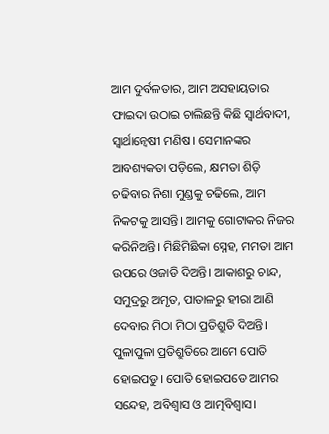ଆମ ଦୁର୍ବଳତାର, ଆମ ଅସହାୟତାର ଫାଇଦା ଉଠାଇ ଚାଲିଛନ୍ତି କିଛି ସ୍ୱାର୍ଥବାଦୀ, ସ୍ୱାର୍ଥାନ୍ୱେଷୀ ମଣିଷ। ସେମାନଙ୍କର ଆବଶ୍ୟକତା ପଡ଼ିଲେ, କ୍ଷମତା ଶିଡ଼ି ଚଢିବାର ନିଶା ମୁଣ୍ଡକୁ ଚଢିଲେ, ଆମ ନିକଟକୁ ଆସନ୍ତି। ଆମକୁ ଗୋଟାକର ନିଜର କରିନିଅନ୍ତି। ମିଛିମିଛିକା ସ୍ନେହ, ମମତା ଆମ ଉପରେ ଓଜାଡି ଦିଅନ୍ତି। ଆକାଶରୁ ଚାନ୍ଦ, ସମୁଦ୍ରରୁ ଅମୃତ, ପାତାଳରୁ ହୀରା ଆଣି ଦେବାର ମିଠା ମିଠା ପ୍ରତିଶ୍ରୁତି ଦିଅନ୍ତି। ପୁଳାପୁଳା ପ୍ରତିଶ୍ରୁତିରେ ଆମେ ପୋତି ହୋଇପଡୁ। ପୋତି ହୋଇପଡେ ଆମର ସନ୍ଦେହ, ଅବିଶ୍ୱାସ ଓ ଆତ୍ମବିଶ୍ୱାସ।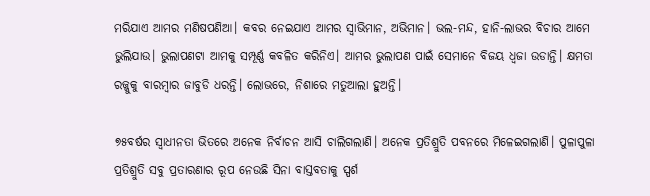ମରିଯାଏ ଆମର ମଣିଷପଣିଆ। କବର ନେଇଯାଏ ଆମର ସ୍ୱାଭିମାନ, ଅଭିମାନ। ଭଲ-ମନ୍ଦ, ହାନି-ଲାଭର ବିଚାର ଆମେ ଭୁଲିଯାଉ। ଭୁଲାପଣଟା ଆମକୁ ସମ୍ପୂର୍ଣ୍ଣ କବଳିତ କରିନିଏ। ଆମର ଭୁଲାପଣ ପାଇଁ ସେମାନେ ବିଜୟ ଧ୍ୱଜା ଉଡାନ୍ତି। କ୍ଷମତା ରଜ୍ଜୁକୁ ବାରମ୍ବାର ଜାବୁଡି ଧରନ୍ତି। ଲୋଭରେ, ନିଶାରେ ମତୁଆଲା ହୁଅନ୍ତି।

୭୫ବର୍ଷର ସ୍ୱାଧୀନତା ଭିତରେ ଅନେକ ନିର୍ବାଚନ ଆସି ଚାଲିଗଲାଣି। ଅନେକ ପ୍ରତିଶ୍ରୁତି ପବନରେ ମିଳେଇଗଲାଣି। ପୁଳାପୁଳା ପ୍ରତିଶ୍ରୁତି ସବୁ ପ୍ରତାରଣାର ରୂପ ନେଉଛି ସିନା ବାସ୍ତବତାକୁ ସ୍ପର୍ଶ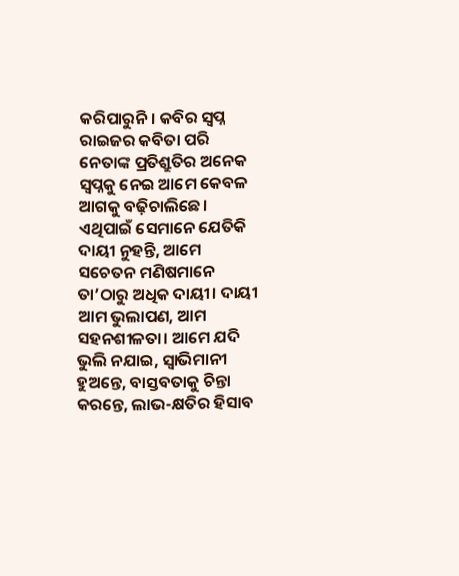କରିପାରୁନି। କବିର ସ୍ୱପ୍ନ ରାଇଜର କବିତା ପରି ନେତାଙ୍କ ପ୍ରତିଶ୍ରୁତିର ଅନେକ ସ୍ୱପ୍ନକୁ ନେଇ ଆମେ କେବଳ ଆଗକୁ ବଢ଼ିଚାଲିଛେ। ଏଥିପାଇଁ ସେମାନେ ଯେତିକି ଦାୟୀ ନୁହନ୍ତି, ଆମେ ସଚେତନ ମଣିଷମାନେ ତା’ଠାରୁ ଅଧିକ ଦାୟୀ। ଦାୟୀ ଆମ ଭୁଲାପଣ, ଆମ ସହନଶୀଳତା। ଆମେ ଯଦି ଭୁଲି ନଯାଇ, ସ୍ୱାଭିମାନୀ ହୁଅନ୍ତେ, ବାସ୍ତବତାକୁ ଚିନ୍ତା କରନ୍ତେ, ଲାଭ-କ୍ଷତିର ହିସାବ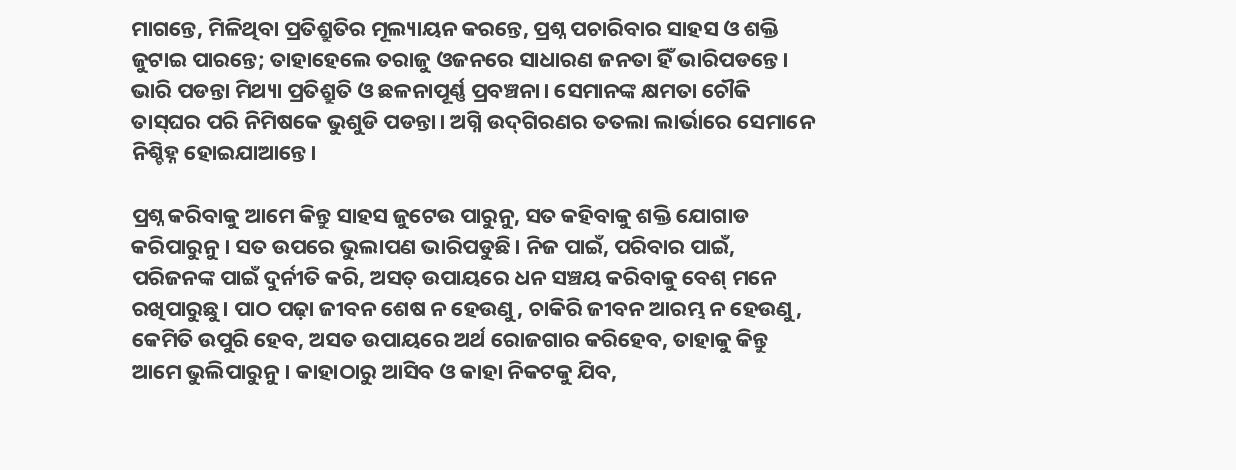ମାଗନ୍ତେ, ମିଳିଥିବା ପ୍ରତିଶ୍ରୁତିର ମୂଲ୍ୟାୟନ କରନ୍ତେ, ପ୍ରଶ୍ନ ପଚାରିବାର ସାହସ ଓ ଶକ୍ତି ଜୁଟାଇ ପାରନ୍ତେ; ତାହାହେଲେ ତରାଜୁ ଓଜନରେ ସାଧାରଣ ଜନତା ହିଁ ଭାରିପଡନ୍ତେ। ଭାରି ପଡନ୍ତା ମିଥ୍ୟା ପ୍ରତିଶ୍ରୁତି ଓ ଛଳନାପୂର୍ଣ୍ଣ ପ୍ରବଞ୍ଚନା। ସେମାନଙ୍କ କ୍ଷମତା ଚୌକି ତାସ୍‌‌ଘର ପରି ନିମିଷକେ ଭୁଶୁଡି ପଡନ୍ତା। ଅଗ୍ନି ଉଦ୍‌‌ଗିରଣର ତତଲା ଲାର୍ଭାରେ ସେମାନେ ନିଶ୍ଚିହ୍ନ ହୋଇଯାଆନ୍ତେ।

ପ୍ରଶ୍ନ କରିବାକୁ ଆମେ କିନ୍ତୁ ସାହସ ଜୁଟେଉ ପାରୁନୁ, ସତ କହିବାକୁ ଶକ୍ତି ଯୋଗାଡ କରିପାରୁନୁ। ସତ ଉପରେ ଭୁଲାପଣ ଭାରିପଡୁଛି। ନିଜ ପାଇଁ, ପରିବାର ପାଇଁ, ପରିଜନଙ୍କ ପାଇଁ ଦୁର୍ନୀତି କରି, ଅସତ୍‌‌ ଉପାୟରେ ଧନ ସଞ୍ଚୟ କରିବାକୁ ବେଶ୍‌‌ ମନେ ରଖିପାରୁଛୁ। ପାଠ ପଢ଼ା ଜୀବନ ଶେଷ ନ ହେଉଣୁ, ଚାକିରି ଜୀବନ ଆରମ୍ଭ ନ ହେଉଣୁ, କେମିତି ଉପୁରି ହେବ, ଅସତ ଉପାୟରେ ଅର୍ଥ ରୋଜଗାର କରିହେବ, ତାହାକୁ କିନ୍ତୁ ଆମେ ଭୁଲିପାରୁନୁ। କାହାଠାରୁ ଆସିବ ଓ କାହା ନିକଟକୁ ଯିବ,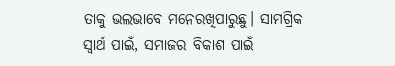ତାକୁ ଭଲଭାବେ ମନେରଖିପାରୁଛୁ। ସାମଗ୍ରିକ ସ୍ୱାର୍ଥ ପାଇଁ, ସମାଜର ବିକାଶ ପାଇଁ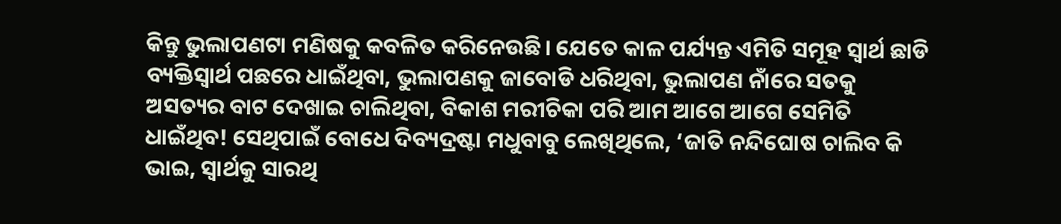କିନ୍ତୁ ଭୁଲାପଣଟା ମଣିଷକୁ କବଳିତ କରିନେଉଛି। ଯେତେ କାଳ ପର୍ଯ୍ୟନ୍ତ ଏମିତି ସମୂହ ସ୍ୱାର୍ଥ ଛାଡି ବ୍ୟକ୍ତିସ୍ୱାର୍ଥ ପଛରେ ଧାଇଁଥିବା, ଭୁଲାପଣକୁ ଜାବୋଡି ଧରିଥିବା, ଭୁଲାପଣ ନାଁରେ ସତକୁ ଅସତ୍ୟର ବାଟ ଦେଖାଇ ଚାଲିଥିବା, ବିକାଶ ମରୀଚିକା ପରି ଆମ ଆଗେ ଆଗେ ସେମିତି ଧାଇଁଥିବ! ସେଥିପାଇଁ ବୋଧେ ଦିବ୍ୟଦ୍ରଷ୍ଟା ମଧୁବାବୁ ଲେଖିଥିଲେ, ‘ଜାତି ନନ୍ଦିଘୋଷ ଚାଲିବ କି ଭାଇ, ସ୍ୱାର୍ଥକୁ ସାରଥି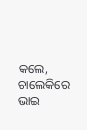କଲେ, ଚାଲେକିରେ ଭାଇ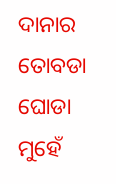ଦାନାର ତୋବଡା ଘୋଡା ମୁହେଁ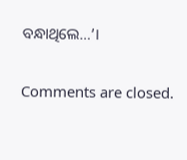ବନ୍ଧାଥିଲେ…’।

Comments are closed.